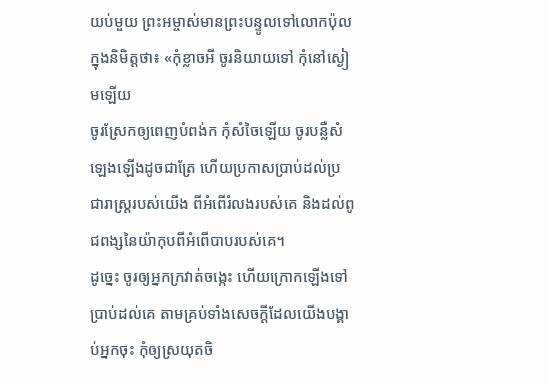យប់មួយ ព្រះអម្ចាស់មានព្រះបន្ទូលទៅលោកប៉ុលក្នុងនិមិត្តថា៖ «កុំខ្លាចអី ចូរនិយាយទៅ កុំនៅស្ងៀមឡើយ
ចូរស្រែកឲ្យពេញបំពង់ក កុំសំចៃឡើយ ចូរបន្លឺសំឡេងឡើងដូចជាត្រែ ហើយប្រកាសប្រាប់ដល់ប្រជារាស្ត្ររបស់យើង ពីអំពើរំលងរបស់គេ និងដល់ពូជពង្សនៃយ៉ាកុបពីអំពើបាបរបស់គេ។
ដូច្នេះ ចូរឲ្យអ្នកក្រវាត់ចង្កេះ ហើយក្រោកឡើងទៅប្រាប់ដល់គេ តាមគ្រប់ទាំងសេចក្ដីដែលយើងបង្គាប់អ្នកចុះ កុំឲ្យស្រយុតចិ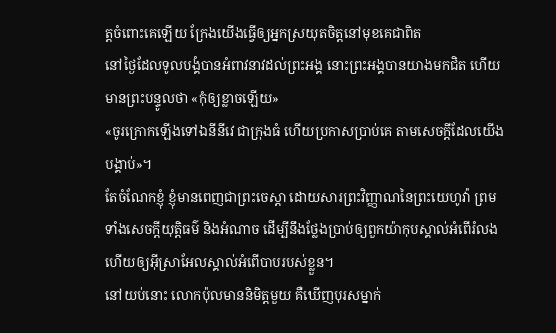ត្តចំពោះគេឡើយ ក្រែងយើងធ្វើឲ្យអ្នកស្រយុតចិត្តនៅមុខគេជាពិត
នៅថ្ងៃដែលទូលបង្គំបានអំពាវនាវដល់ព្រះអង្គ នោះព្រះអង្គបានយាងមកជិត ហើយមានព្រះបន្ទូលថា «កុំឲ្យខ្លាចឡើយ»
«ចូរក្រោកឡើងទៅឯនីនីវេ ជាក្រុងធំ ហើយប្រកាសប្រាប់គេ តាមសេចក្ដីដែលយើងបង្គាប់»។
តែចំណែកខ្ញុំ ខ្ញុំមានពេញជាព្រះចេស្តា ដោយសារព្រះវិញ្ញាណនៃព្រះយេហូវ៉ា ព្រមទាំងសេចក្ដីយុត្តិធម៌ និងអំណាច ដើម្បីនឹងថ្លែងប្រាប់ឲ្យពួកយ៉ាកុបស្គាល់អំពើរំលង ហើយឲ្យអ៊ីស្រាអែលស្គាល់អំពើបាបរបស់ខ្លួន។
នៅយប់នោះ លោកប៉ុលមាននិមិត្តមួយ គឺឃើញបុរសម្នាក់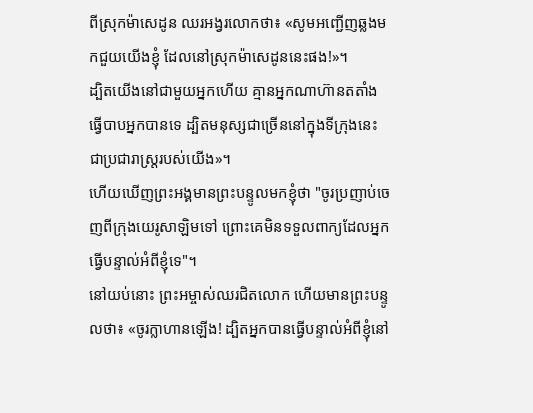ពីស្រុកម៉ាសេដូន ឈរអង្វរលោកថា៖ «សូមអញ្ជើញឆ្លងមកជួយយើងខ្ញុំ ដែលនៅស្រុកម៉ាសេដូននេះផង!»។
ដ្បិតយើងនៅជាមួយអ្នកហើយ គ្មានអ្នកណាហ៊ានតតាំងធ្វើបាបអ្នកបានទេ ដ្បិតមនុស្សជាច្រើននៅក្នុងទីក្រុងនេះ ជាប្រជារាស្រ្តរបស់យើង»។
ហើយឃើញព្រះអង្គមានព្រះបន្ទូលមកខ្ញុំថា "ចូរប្រញាប់ចេញពីក្រុងយេរូសាឡិមទៅ ព្រោះគេមិនទទួលពាក្យដែលអ្នកធ្វើបន្ទាល់អំពីខ្ញុំទេ"។
នៅយប់នោះ ព្រះអម្ចាស់ឈរជិតលោក ហើយមានព្រះបន្ទូលថា៖ «ចូរក្លាហានឡើង! ដ្បិតអ្នកបានធ្វើបន្ទាល់អំពីខ្ញុំនៅ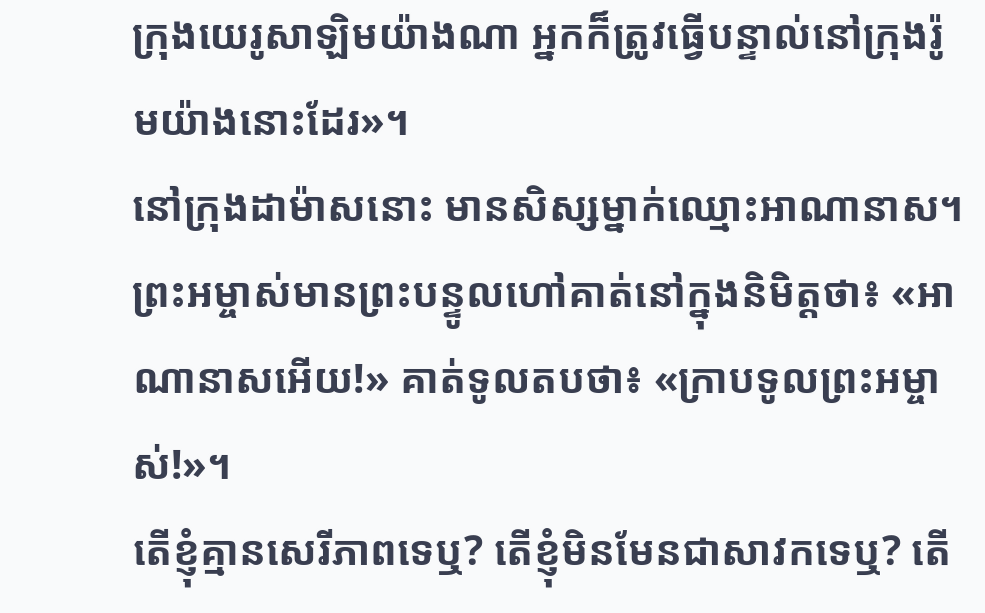ក្រុងយេរូសាឡិមយ៉ាងណា អ្នកក៏ត្រូវធ្វើបន្ទាល់នៅក្រុងរ៉ូមយ៉ាងនោះដែរ»។
នៅក្រុងដាម៉ាសនោះ មានសិស្សម្នាក់ឈ្មោះអាណានាស។ ព្រះអម្ចាស់មានព្រះបន្ទូលហៅគាត់នៅក្នុងនិមិត្តថា៖ «អាណានាសអើយ!» គាត់ទូលតបថា៖ «ក្រាបទូលព្រះអម្ចាស់!»។
តើខ្ញុំគ្មានសេរីភាពទេឬ? តើខ្ញុំមិនមែនជាសាវកទេឬ? តើ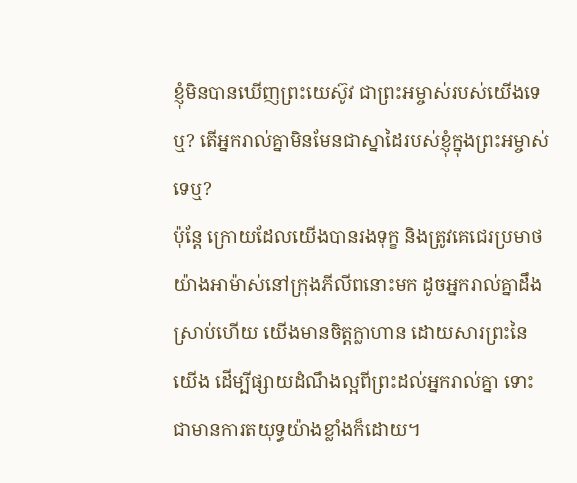ខ្ញុំមិនបានឃើញព្រះយេស៊ូវ ជាព្រះអម្ចាស់របស់យើងទេឬ? តើអ្នករាល់គ្នាមិនមែនជាស្នាដៃរបស់ខ្ញុំក្នុងព្រះអម្ចាស់ទេឬ?
ប៉ុន្តែ ក្រោយដែលយើងបានរងទុក្ខ និងត្រូវគេជេរប្រមាថយ៉ាងអាម៉ាស់នៅក្រុងភីលីពនោះមក ដូចអ្នករាល់គ្នាដឹងស្រាប់ហើយ យើងមានចិត្តក្លាហាន ដោយសារព្រះនៃយើង ដើម្បីផ្សាយដំណឹងល្អពីព្រះដល់អ្នករាល់គ្នា ទោះជាមានការតយុទ្ធយ៉ាងខ្លាំងក៏ដោយ។